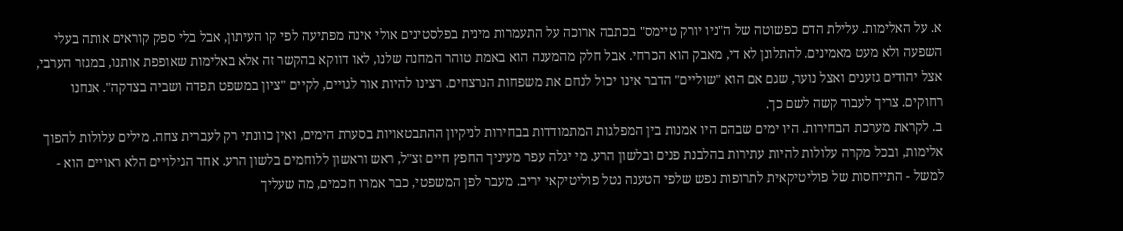א. על האלימות. עלילת הדם כפשוטה של ה"ניו יורק טיימס" בכתבה ארוכה על התעמרות מינית בפלסטינים אולי אינה מפתיעה לפי קו העיתון, אבל בלי ספק קוראים אותה בעלי השפעה ולא מעט מאמינים. להתלונן לא די, מאבק הוא הכרחי. אבל חלק מהמענה הוא באמת טוהר המחנה שלנו, לאו דווקא בהקשר זה אלא באלימות שאופפת אותנו, במגזר הערבי, אצל יהודים גזענים ואצל נוער, שגם אם הוא "שוליים" הדבר אינו יכול לנחם את משפחות הנרצחים. רצינו להיות אור לגויים, לקיים "ציון במשפט תפדה ושביה בצדקה". אנחנו רחוקים. צריך לעבוד קשה לשם כך.
ב. לקראת מערכת הבחירות. היו ימים שבהם היו אמנות בין המפלגות המתמודדות בבחירות לניקיון ההתבטאויות בסערת הימים, ואין כוונתי רק לעברית צחה. מילים עלולות להפוך אלימות, ובכל מקרה עלולות להיות עתירות בהלבנת פנים ובלשון הרע. מי יגלה עפר מעיניך החפץ חיים זצ"ל, ראש וראשון ללוחמים בלשון הרע. אחד הגילויים הלא ראויים הוא - למשל - התייחסות של פוליטיקאית לתרופות נפש שלפי הטענה נטל פוליטיקאי יריב. מעבר לפן המשפטי, כבר אמרו חכמים, מה שעליך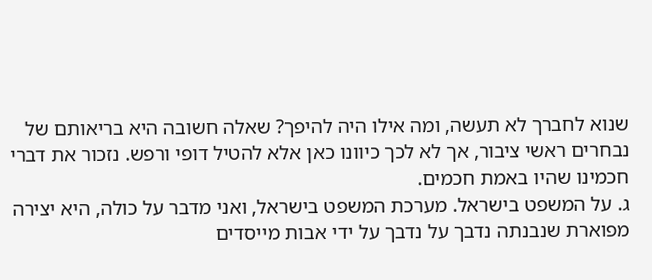שנוא לחברך לא תעשה, ומה אילו היה להיפך? שאלה חשובה היא בריאותם של נבחרים ראשי ציבור, אך לא לכך כיוונו כאן אלא להטיל דופי ורפש. נזכור את דברי חכמינו שהיו באמת חכמים.
ג. על המשפט בישראל. מערכת המשפט בישראל, ואני מדבר על כולה, היא יצירה מפוארת שנבנתה נדבך על נדבך על ידי אבות מייסדים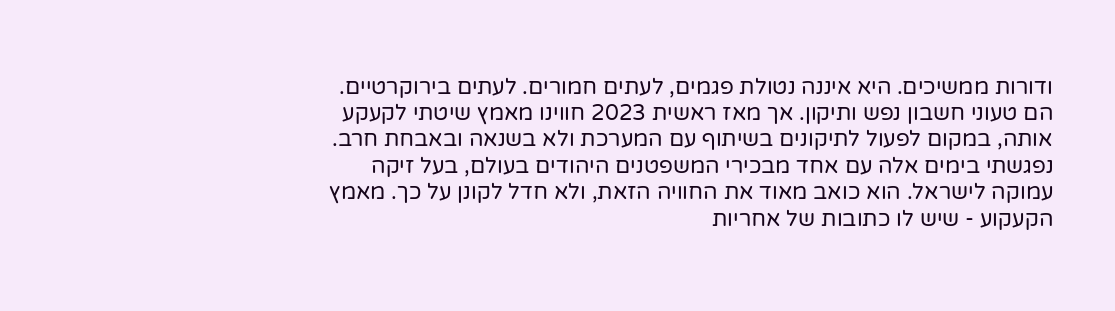ודורות ממשיכים. היא איננה נטולת פגמים, לעתים חמורים. לעתים בירוקרטיים. הם טעוני חשבון נפש ותיקון. אך מאז ראשית 2023 חווינו מאמץ שיטתי לקעקע אותה, במקום לפעול לתיקונים בשיתוף עם המערכת ולא בשנאה ובאבחת חרב. נפגשתי בימים אלה עם אחד מבכירי המשפטנים היהודים בעולם, בעל זיקה עמוקה לישראל. הוא כואב מאוד את החוויה הזאת, ולא חדל לקונן על כך. מאמץ הקעקוע - שיש לו כתובות של אחריות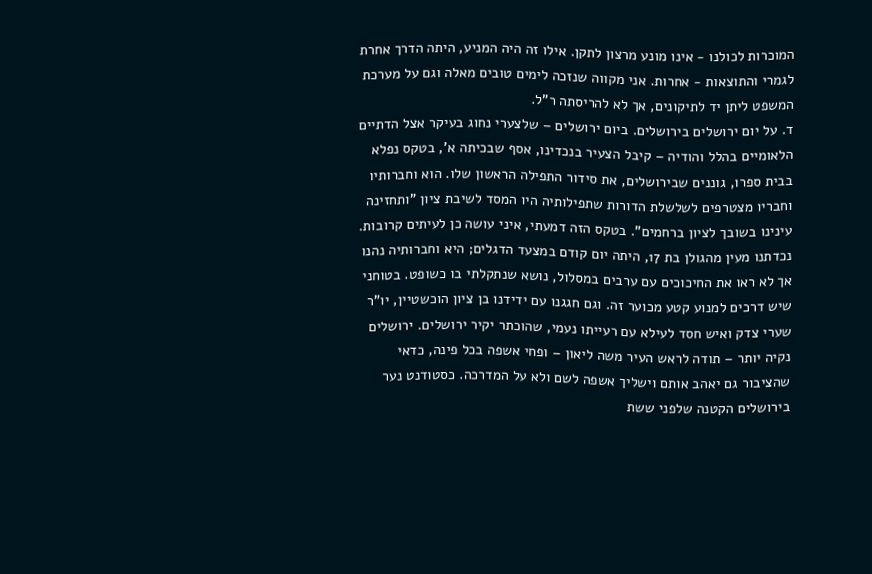המוכרות לכולנו - אינו מונע מרצון לתקן. אילו זה היה המניע, היתה הדרך אחרת לגמרי והתוצאות - אחרות. אני מקווה שנזכה לימים טובים מאלה וגם על מערכת המשפט ליתן יד לתיקונים, אך לא להריסתה ר"ל.
ד. על יום ירושלים בירושלים. ביום ירושלים – שלצערי נחוג בעיקר אצל הדתיים הלאומיים בהלל והודיה – קיבל הצעיר בנכדינו, אסף שבכיתה א', בטקס נפלא בבית ספרו, גוננים שבירושלים, את סידור התפילה הראשון שלו. הוא וחברותיו וחבריו מצטרפים לשלשלת הדורות שתפילותיה היו המסד לשיבת ציון "ותחזינה עינינו בשובך לציון ברחמים". בטקס הזה דמעתי, איני עושה כן לעיתים קרובות. נכדתנו מעין מהגולן בת 17, היתה יום קודם במצעד הדגלים; היא וחברותיה נהנו אך לא ראו את החיכוכים עם ערבים במסלול, נושא שנתקלתי בו כשופט. בטוחני שיש דרכים למנוע קטע מכוער זה. וגם חגגנו עם ידידנו בן ציון הוכשטיין, יו"ר שערי צדק ואיש חסד לעילא עם רעייתו נעמי, שהוכתר יקיר ירושלים. ירושלים נקיה יותר – תודה לראש העיר משה ליאון – ופחי אשפה בכל פינה, כדאי שהציבור גם יאהב אותם וישליך אשפה לשם ולא על המדרכה. כסטודנט נער בירושלים הקטנה שלפני ששת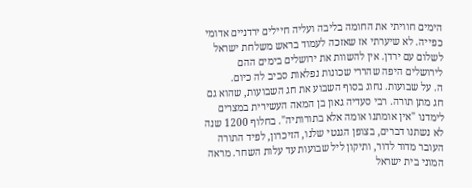הימים חוויתי את החומה בליבה ועליה חיילים ירדניים אדומי כפייה. לא שיערתי אז שאזכה לעמוד בראש משלחת ישראל לשלום עם ירדן. אין להשוות את ירושלים בימים ההם לירושלים היפה שהררי שכונות נפלאות סביב לה כיום.
ה. על שבועות. נחוג בסוף השבוע את חג השבועות, שהוא גם חג מתן תורה. רבי סעדיה גאון בן המאה העשירית במצרים לימדנו "אין אומתנו אומה אלא בתורותיה". בחלוף 1200 שנה לא נשתנו דברים, בצופן הגנטי שלנו, הזיכרון, לפיד התורה העובר מדור לדור, ותיקון ליל שבועות עד עלות השחר. מראה המוני בית ישראל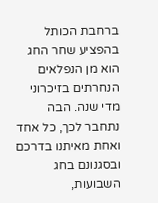ברחבת הכותל בהפציע שחר החג הוא מן הנפלאים הנחרתים בזיכרוני מדי שנה. הבה נתחבר לכך, כל אחד ואחת מאיתנו בדרכם ובסגנונם בחג השבועות,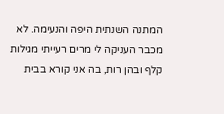המתנה השנתית היפה והנעימה. לא מכבר העניקה לי מרים רעייתי מגילות קלף ובהן רות, בה אני קורא בבית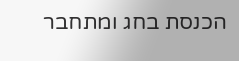הכנסת בחג ומתחבר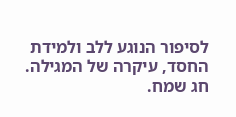לסיפור הנוגע ללב ולמידת החסד, עיקרה של המגילה. חג שמח.